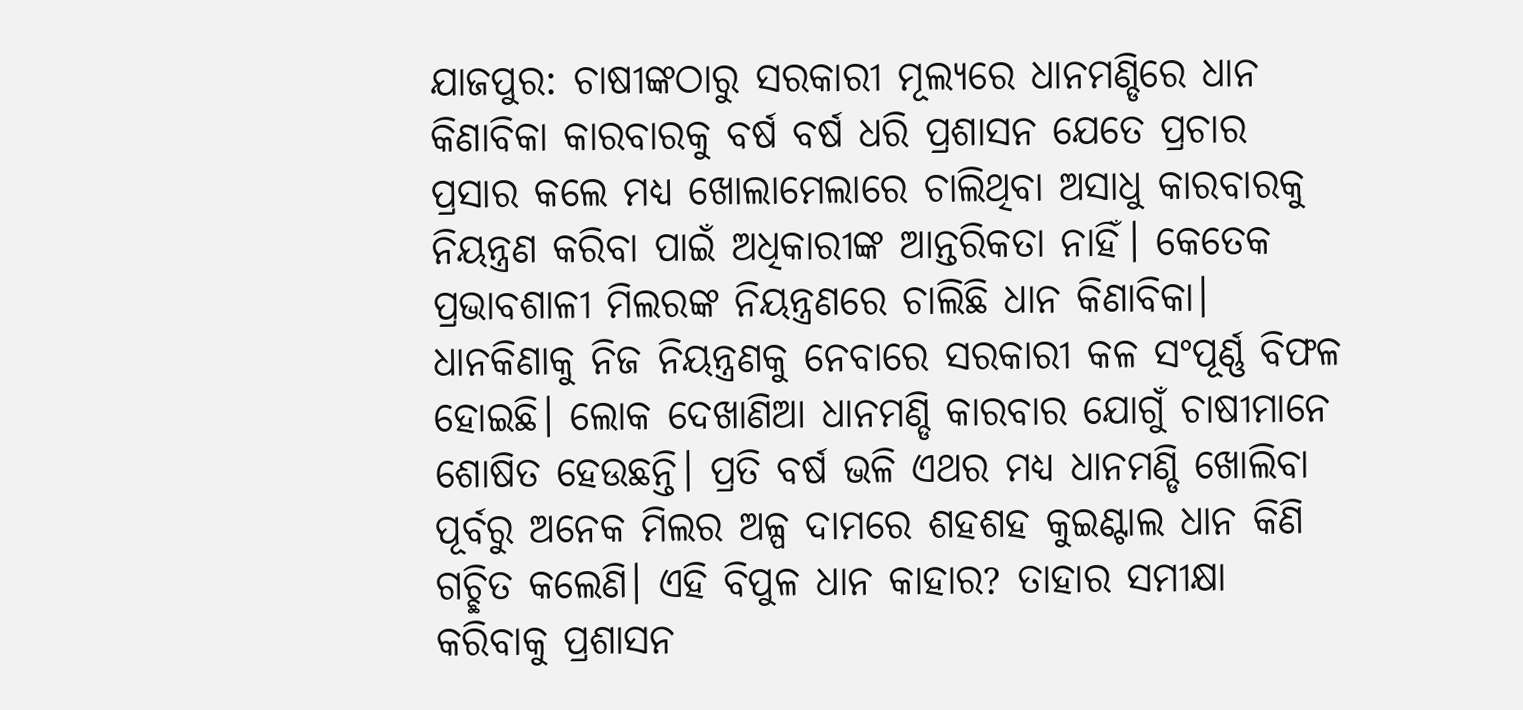ଯାଜପୁର: ଚାଷୀଙ୍କଠାରୁ ସରକାରୀ ମୂଲ୍ୟରେ ଧାନମଣ୍ଡିରେ ଧାନ କିଣାବିକା କାରବାରକୁ ବର୍ଷ ବର୍ଷ ଧରି ପ୍ରଶାସନ ଯେତେ ପ୍ରଚାର ପ୍ରସାର କଲେ ମଧ୍ୟ ଖୋଲାମେଲାରେ ଚାଲିଥିବା ଅସାଧୁ କାରବାରକୁ ନିୟନ୍ତ୍ରଣ କରିବା ପାଇଁ ଅଧିକାରୀଙ୍କ ଆନ୍ତରିକତା ନାହିଁ। କେତେକ ପ୍ରଭାବଶାଳୀ ମିଲରଙ୍କ ନିୟନ୍ତ୍ରଣରେ ଚାଲିଛି ଧାନ କିଣାବିକା। ଧାନକିଣାକୁ ନିଜ ନିୟନ୍ତ୍ରଣକୁ ନେବାରେ ସରକାରୀ କଳ ସଂପୂର୍ଣ୍ଣ ବିଫଳ ହୋଇଛି। ଲୋକ ଦେଖାଣିଆ ଧାନମଣ୍ଡି କାରବାର ଯୋଗୁଁ ଚାଷୀମାନେ ଶୋଷିତ ହେଉଛନ୍ତି। ପ୍ରତି ବର୍ଷ ଭଳି ଏଥର ମଧ୍ୟ ଧାନମଣ୍ଡି ଖୋଲିବା ପୂର୍ବରୁ ଅନେକ ମିଲର ଅଳ୍ପ ଦାମରେ ଶହଶହ କୁଇଣ୍ଟାଲ ଧାନ କିଣି ଗଚ୍ଛିତ କଲେଣି। ଏହି ବିପୁଳ ଧାନ କାହାର? ତାହାର ସମୀକ୍ଷା କରିବାକୁ ପ୍ରଶାସନ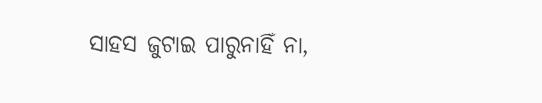ସାହସ ଜୁଟାଇ ପାରୁନାହିଁ ନା,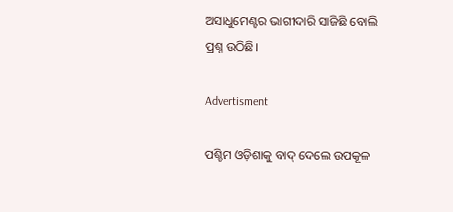ଅସାଧୁମେଣ୍ଟର ଭାଗୀଦାରି ସାଜିଛି ବୋଲି ପ୍ରଶ୍ନ ଉଠିଛି।

Advertisment

ପଶ୍ଚିମ ଓଡ଼ିଶାକୁ ବାଦ୍‌ ଦେଲେ ଉପକୂଳ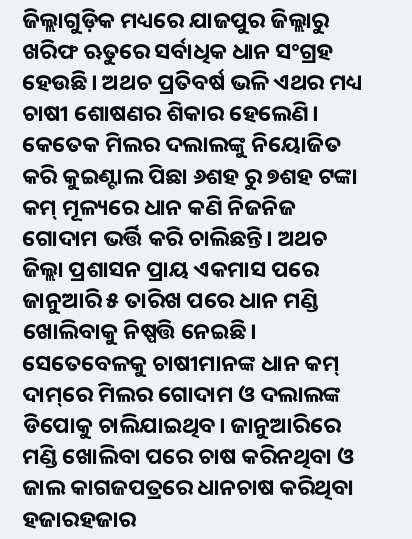ଜିଲ୍ଲାଗୁଡ଼ିକ ମଧ୍ୟରେ ଯାଜପୁର ଜିଲ୍ଲାରୁ ଖରିଫ ଋତୁରେ ସର୍ବାଧିକ ଧାନ ସଂଗ୍ରହ ହେଉଛି। ଅଥଚ ପ୍ରତିବର୍ଷ ଭଳି ଏଥର ମଧ୍ୟ ଚାଷୀ ଶୋଷଣର ଶିକାର ହେଲେଣି। କେତେକ ମିଲର ଦଲାଲଙ୍କୁ ନିୟୋଜିତ କରି କୁଇଣ୍ଟାଲ ପିଛା ୬ଶହ ରୁ ୭ଶହ ଟଙ୍କା କମ୍ ମୂଳ୍ୟରେ ଧାନ କଣି ନିଜନିଜ ଗୋଦାମ ଭର୍ତ୍ତି କରି ଚାଲିଛନ୍ତି। ଅଥଚ ଜିଲ୍ଲା ପ୍ରଶାସନ ପ୍ରାୟ ଏକମାସ ପରେ ଜାନୁଆରି ୫ ତାରିଖ ପରେ ଧାନ ମଣ୍ଡି ଖୋଲିବାକୁ ନିଷ୍ପତ୍ତି ନେଇଛି। ସେତେବେ‌ଳକୁ ଚାଷୀମାନଙ୍କ ଧାନ କମ୍‌ ଦାମ୍‌ରେ ମିଲର ଗୋଦାମ ଓ ଦଲାଲଙ୍କ ଡିପୋକୁ ଚାଲିଯାଇଥିବ। ଜାନୁଆରିରେ ମଣ୍ଡି ଖୋଲିବା ପରେ ଚାଷ କରିନଥିବା ଓ ଜାଲ କାଗଜପତ୍ରରେ ଧାନଚାଷ କରିଥିବା ହଜାରହଜାର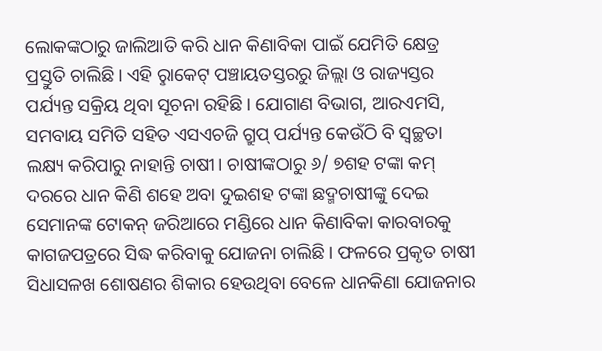ଲୋକଙ୍କଠାରୁ ଜାଲିଆତି କରି ଧାନ କିଣାବିକା ପାଇଁ ଯେମିତି କ୍ଷେତ୍ର ପ୍ରସ୍ତୁତି ଚାଲିଛି। ଏହି ରୢାକେଟ୍ ପଞ୍ଚାୟତସ୍ତରରୁ ଜିଲ୍ଲା ଓ ରାଜ୍ୟସ୍ତର ପର୍ଯ୍ୟନ୍ତ ସକ୍ରିୟ ଥିବା ସୂଚନା ରହିଛି। ଯୋଗାଣ ବିଭାଗ, ଆରଏମସି, ସମବାୟ ସମିତି ସହିତ ଏସଏଚଜି ଗ୍ରୁପ୍‌ ପର୍ଯ୍ୟନ୍ତ କେଉଁଠି ବି ସ୍ବଚ୍ଛତା ଲକ୍ଷ୍ୟ କରିପାରୁ ନାହାନ୍ତି ଚାଷୀ। ଚାଷୀଙ୍କଠାରୁ ୬/ ୭ଶହ ଟଙ୍କା କମ୍ ଦରରେ ଧାନ କିଣି ଶହେ ଅବା ଦୁଇଶହ ଟଙ୍କା ଛଦ୍ମଚାଷୀଙ୍କୁ ଦେଇ ସେମାନଙ୍କ ଟୋକନ୍ ଜରିଆରେ ମଣ୍ଡିରେ ଧାନ କିଣାବିକା କାରବାରକୁ କାଗଜପତ୍ରରେ ସିଦ୍ଧ କରିବାକୁ ଯୋଜନା ଚାଲିଛି। ଫଳରେ ପ୍ରକୃତ ଚାଷୀ ସିଧାସଳଖ ଶୋଷଣର ଶିକାର ହେଉଥିବା ବେଳେ ଧାନକିଣା ଯୋଜନାର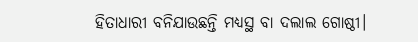ହିତାଧାରୀ ବନିଯାଉଛନ୍ତି ମଧ୍ୟସ୍ଥ ବା ଦଲାଲ ଗୋଷ୍ଠୀ।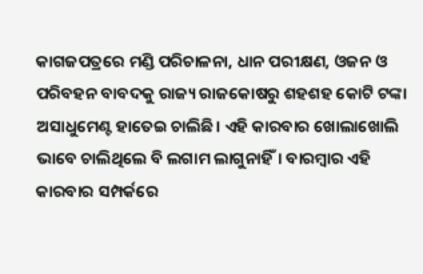କାଗଜପତ୍ରରେ ମଣ୍ଡି ପରିଚାଳନା, ଧାନ ପରୀକ୍ଷଣ, ଓଜନ ଓ ପରିବହନ ବାବଦକୁ ରାଜ୍ୟ ରାଜକୋଷରୁ ଶହଶହ କୋଟି ଟଙ୍କା ଅସାଧୁମେଣ୍ଟ ହାତେଇ ଚାଲିଛି। ଏହି କାରବାର ଖୋଲାଖୋଲି ଭାବେ ଚାଲିଥିଲେ ବି ଲଗାମ ଲାଗୁନାହିଁ। ବାରମ୍ବାର ଏହି କାରବାର ସମ୍ପର୍କରେ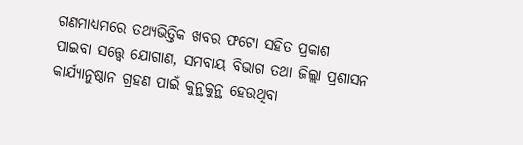ଗଣମାଧ୍ୟମରେ ତଥ୍ୟଭିତ୍ତିକ ଖବର ଫଟୋ ସହିତ ପ୍ରକାଶ ପାଇବା ‌ସତ୍ତ୍ବେ ଯୋଗାଣ, ସମବାୟ ବିଭାଗ ତଥା ଜିଲ୍ଲା ପ୍ରଶାସନ କାର୍ଯ୍ୟାନୁଷ୍ଠାନ ଗ୍ରହଣ ପାଇଁ କୁନ୍ଥକୁନ୍ଥ ହେଉଥିବା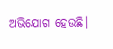ଅଭିଯୋଗ ହେଉଛି।